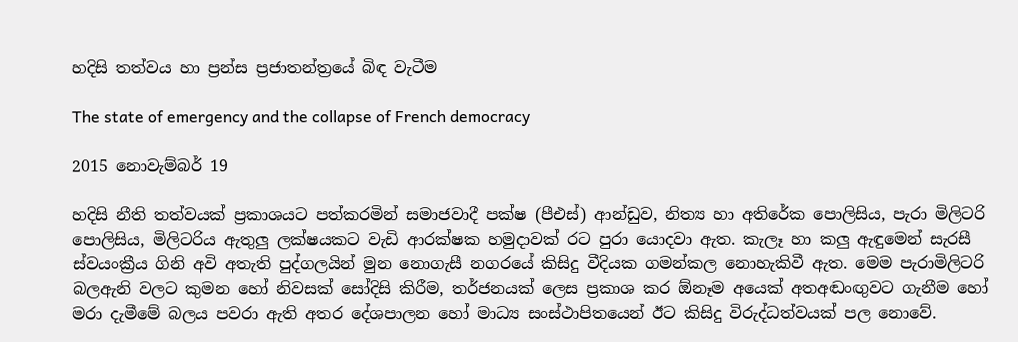හදිසි තත්වය හා ප්‍රන්ස ප්‍රජාතන්ත්‍රයේ බිඳ වැටීම

The state of emergency and the collapse of French democracy

2015 නොවැම්බර් 19

හදිසි නීති තත්වයක් ප්‍රකාශයට පත්කරමින් සමාජවාදී පක්ෂ (පීඑස්) ආන්ඩුව, නිත්‍ය හා අතිරේක පොලිසිය, පැරා මිලිටරි පොලිසිය, මිලිටරිය ඇතුලු ලක්ෂයකට වැඩි ආරක්ෂක හමුදාවක් රට පුරා යොදවා ඇත. කැලෑ හා කලු ඇඳුමෙන් සැරසී ස්වයංක්‍රීය ගිනි අවි අතැති පුද්ගලයින් මුන නොගැසී නගරයේ කිසිදු වීදියක ගමන්කල නොහැකිවී ඇත. මෙම පැරාමිලිටරි බලඇනි වලට කුමන හෝ නිවසක් සෝදිසි කිරීම, තර්ජනයක් ලෙස ප්‍රකාශ කර ඕනෑම අයෙක් අතඅඬංඟුවට ගැනීම හෝ මරා දැමීමේ බලය පවරා ඇති අතර දේශපාලන හෝ මාධ්‍ය සංස්ථාපිතයෙන් ඊට කිසිදු විරුද්ධත්වයක් පල නොවේ.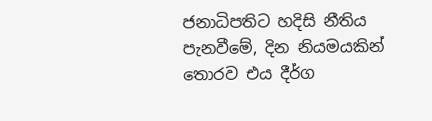ජනාධිපතිට හදිසි නීතිය පැනවීමේ, දින නියමයකින් තොරව එය දීර්ග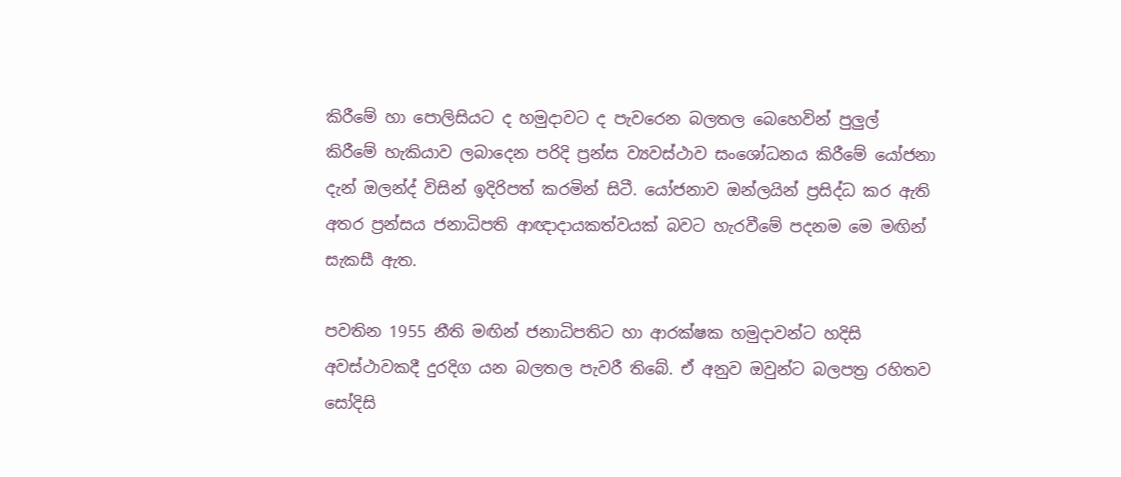කිරීමේ හා පොලිසියට ද හමුදාවට ද පැවරෙන බලතල බෙහෙවින් පුලුල් කිරීමේ හැකියාව ලබාදෙන පරිදි ප්‍රන්ස ව්‍යවස්ථාව සංශෝධනය කිරීමේ යෝජනා දැන් ඔලන්ද් විසින් ඉදිරිපත් කරමින් සිටී. යෝජනාව ඔන්ලයින් ප්‍රසිද්ධ කර ඇති අතර ප්‍රන්සය ජනාධිපති ආඥාදායකත්වයක් බවට හැරවීමේ පදනම මෙ මඟින් සැකසී ඇත.

පවතින 1955 නීති මඟින් ජනාධිපතිට හා ආරක්ෂක හමුදාවන්ට හදිසි අවස්ථාවකදී දුරදිග යන බලතල පැවරී තිබේ. ඒ අනුව ඔවුන්ට බලපත්‍ර රහිතව සෝදිසි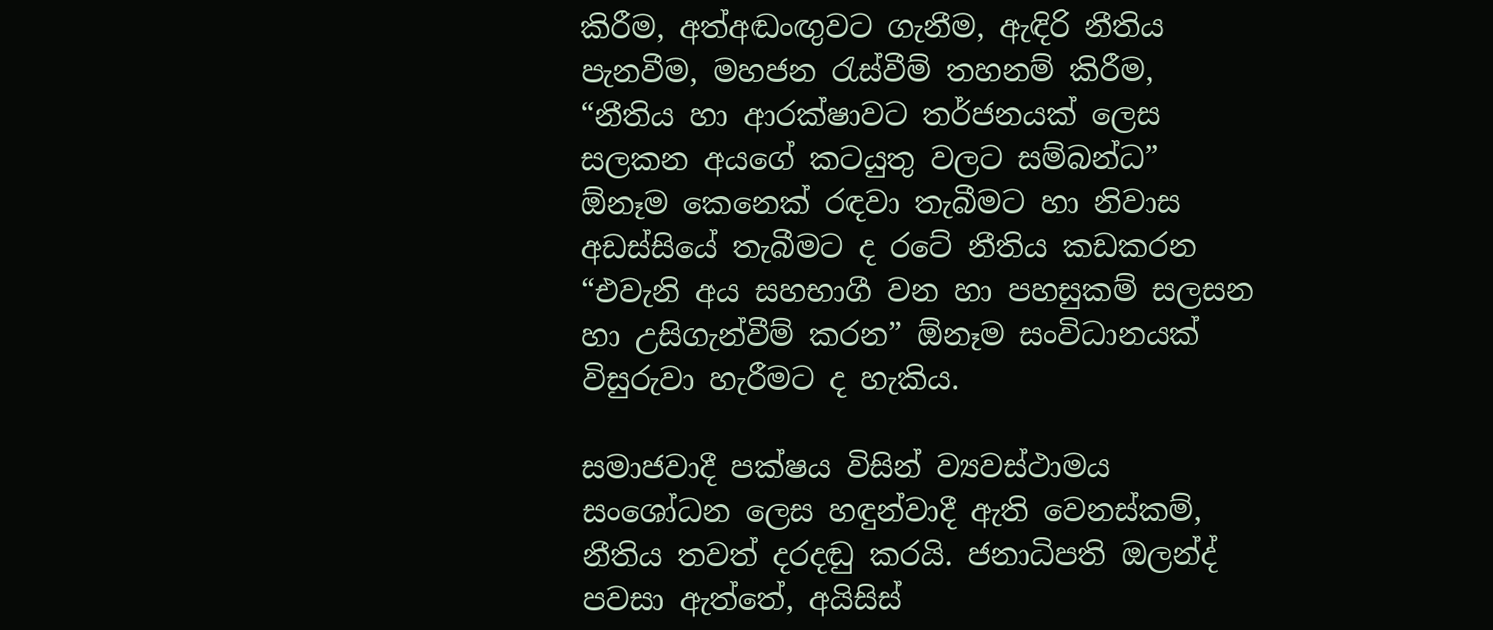කිරීම, අත්අඬංඟුවට ගැනීම, ඇඳිරි නීතිය පැනවීම, මහජන රැස්වීම් තහනම් කිරීම, “නීතිය හා ආරක්ෂාවට තර්ජනයක් ලෙස සලකන අයගේ කටයුතු වලට සම්බන්ධ” ඕනෑම කෙනෙක් රඳවා තැබීමට හා නිවාස අඩස්සියේ තැබීමට ද රටේ නීතිය කඩකරන “එවැනි අය සහභාගී වන හා පහසුකම් සලසන හා උසිගැන්වීම් කරන” ඕනෑම සංවිධානයක් විසුරුවා හැරීමට ද හැකිය.

සමාජවාදී පක්ෂය විසින් ව්‍යවස්ථාමය සංශෝධන ලෙස හඳුන්වාදී ඇති වෙනස්කම්, නීතිය තවත් දරදඬු කරයි. ජනාධිපති ඔලන්ද් පවසා ඇත්තේ, අයිසිස්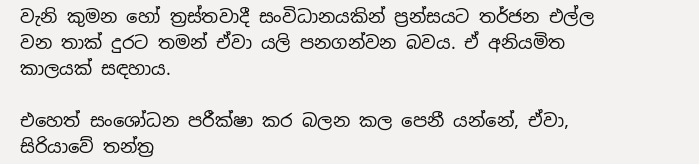වැනි කුමන හෝ ත්‍රස්තවාදී සංවිධානයකින් ප්‍රන්සයට තර්ජන එල්ල වන තාක් දුරට තමන් ඒවා යලි පනගන්වන බවය. ඒ අනියමිත කාලයක් සඳහාය.

එහෙත් සංශෝධන පරීක්ෂා කර බලන කල පෙනී යන්නේ, ඒවා, සිරියාවේ තන්ත්‍ර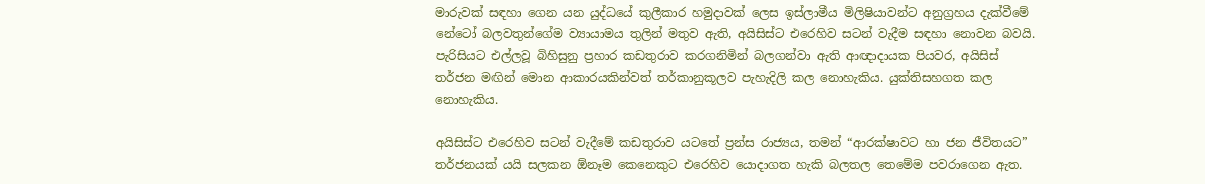මාරුවක් සඳහා ගෙන යන යුද්ධයේ කුලීකාර හමුදාවක් ලෙස ඉස්ලාමීය මිලිෂියාවන්ට අනුග්‍රහය දැක්වීමේ නේටෝ බලවතුන්ගේම ව්‍යායාමය තුලින් මතුව ඇති, අයිසිස්ට එරෙහිව සටන් වැදීම සඳහා නොවන බවයි. පැරිසියට එල්ලවූ බිහිසුනු ප්‍රහාර කඩතුරාව කරගනිමින් බලගන්වා ඇති ආඥාදායක පියවර, අයිසිස් තර්ජන මඟින් මොන ආකාරයකින්වත් තර්කානුකූලව පැහැදිලි කල නොහැකිය. යුක්තිසහගත කල නොහැකිය.

අයිසිස්ට එරෙහිව සටන් වැදීමේ කඩතුරාව යටතේ ප්‍රන්ස රාජ්‍යය, තමන් “ආරක්ෂාවට හා ජන ජීවිතයට” තර්ජනයක් යයි සලකන ඕනෑම කෙනෙකුට එරෙහිව යොදාගත හැකි බලතල තෙමේම පවරාගෙන ඇත.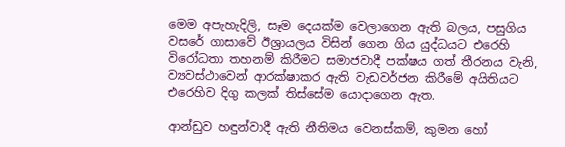මෙම අපැහැදිලි, සෑම දෙයක්ම වෙලාගෙන ඇති බලය, පසුගිය වසරේ ගාසාවේ ඊශ්‍රායලය විසින් ගෙන ගිය යුද්ධයට එරෙහි විරෝධතා තහනම් කිරීමට සමාජවාදී පක්ෂය ගත් තීරනය වැනි, ව්‍යවස්ථාවෙන් ආරක්ෂාකර ඇති වැඩවර්ජන කිරීමේ අයිතියට එරෙහිව දිගු කලක් තිස්සේම යොදාගෙන ඇත.

ආන්ඩුව හඳුන්වාදී ඇති නීතිමය වෙනස්කම්, කුමන හෝ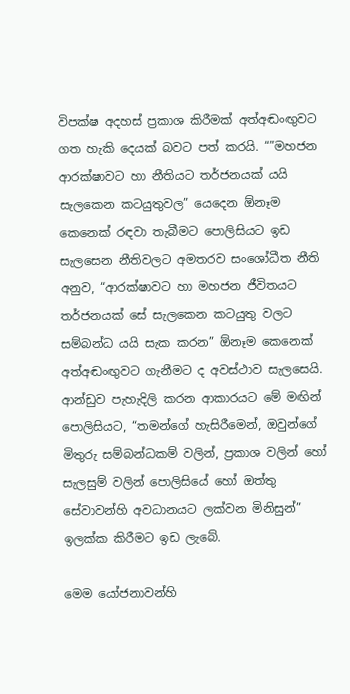විපක්ෂ අදහස් ප්‍රකාශ කිරීමක් අත්අඬංඟුවට ගත හැකි දෙයක් බවට පත් කරයි. “”මහජන ආරක්ෂාවට හා නීතියට තර්ජනයක් යයි සැලකෙන කටයුතුවල” යෙදෙන ඕනෑම කෙනෙක් රඳවා තැබීමට පොලිසියට ඉඩ සැලසෙන නීතිවලට අමතරව සංශෝධීත නීති අනුව, “ආරක්ෂාවට හා මහජන ජීවිතයට තර්ජනයක් සේ සැලකෙන කටයුතු වලට සම්බන්ධ යයි සැක කරන” ඕනෑම කෙනෙක් අත්අඬංඟුවට ගැනීමට ද අවස්ථාව සැලසෙයි. ආන්ඩුව පැහැදිලි කරන ආකාරයට මේ මඟින් පොලිසියට, “තමන්ගේ හැසිරීමෙන්, ඔවුන්ගේ මිතුරු සම්බන්ධකම් වලින්, ප්‍රකාශ වලින් හෝ සැලසුම් වලින් පොලිසියේ හෝ ඔත්තු සේවාවන්හි අවධානයට ලක්වන මිනිසුන්” ඉලක්ක කිරීමට ඉඩ ලැබේ.

මෙම යෝජනාවන්හි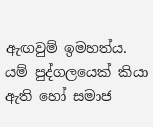ඇඟවුම් ඉමහත්ය. යම් පුද්ගලයෙක් කියා ඇති හෝ සමාජ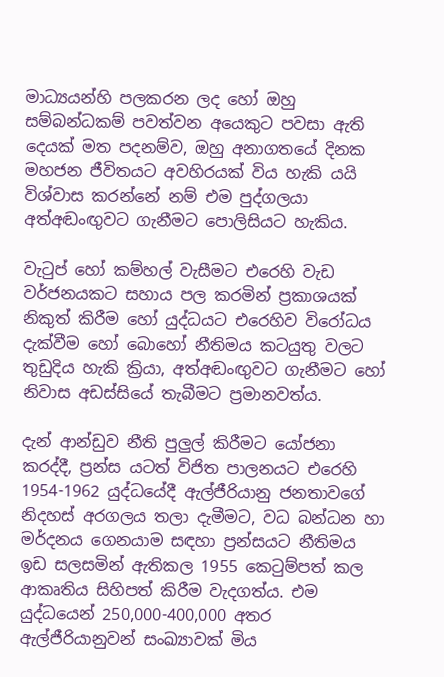මාධ්‍යයන්හි පලකරන ලද හෝ ඔහු සම්බන්ධකම් පවත්වන අයෙකුට පවසා ඇති දෙයක් මත පදනම්ව, ඔහු අනාගතයේ දිනක මහජන ජීවිතයට අවහිරයක් විය හැකි යයි විශ්වාස කරන්නේ නම් එම පුද්ගලයා අත්අඬංඟුවට ගැනීමට පොලිසියට හැකිය.

වැටුප් හෝ කම්හල් වැසීමට එරෙහි වැඩ වර්ජනයකට සහාය පල කරමින් ප්‍රකාශයක් නිකුත් කිරීම හෝ යුද්ධයට එරෙහිව විරෝධය දැක්වීම හෝ බොහෝ නීතිමය කටයුතු වලට තුඩුදිය හැකි ක්‍රියා, අත්අඬංඟුවට ගැනීමට හෝ නිවාස අඩස්සියේ තැබීමට ප්‍රමානවත්ය.

දැන් ආන්ඩුව නීති පුලුල් කිරීමට යෝජනා කරද්දී, ප්‍රන්ස යටත් විජිත පාලනයට එරෙහි 1954-1962 යුද්ධයේදී ඇල්ජීරියානු ජනතාවගේ නිදහස් අරගලය තලා දැමීමට, වධ බන්ධන හා මර්දනය ගෙනයාම සඳහා ප්‍රන්සයට නීතිමය ඉඩ සලසමින් ඇතිකල 1955 කෙටුම්පත් කල ආකෘතිය සිහිපත් කිරීම වැදගත්ය. එම යුද්ධයෙන් 250,000-400,000 අතර ඇල්ජීරියානුවන් සංඛ්‍යාවක් මිය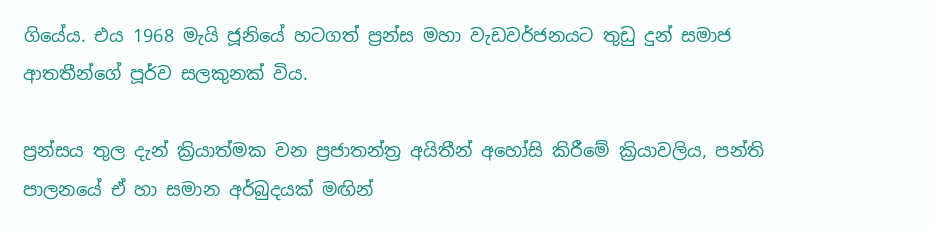ගියේය. එය 1968 මැයි ජූනියේ හටගත් ප්‍රන්ස මහා වැඩවර්ජනයට තුඩු දුන් සමාජ ආතතීන්ගේ පූර්ව සලකුනක් විය.

ප්‍රන්සය තුල දැන් ක්‍රියාත්මක වන ප්‍රජාතන්ත්‍ර අයිතීන් අහෝසි කිරීමේ ක්‍රියාවලිය, පන්ති පාලනයේ ඒ හා සමාන අර්බුදයක් මඟින්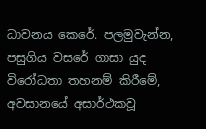ධාවනය කෙරේ. පලමුවැන්න, පසුගිය වසරේ ගාසා යුද විරෝධතා තහනම් කිරීමේ, අවසානයේ අසාර්ථකවූ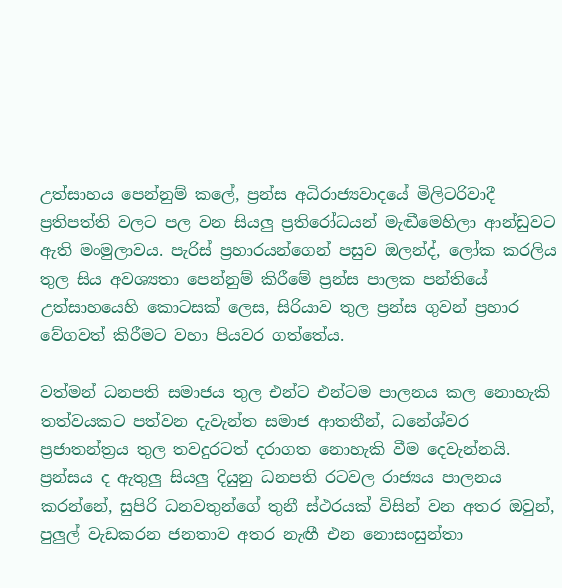උත්සාහය පෙන්නුම් කලේ, ප්‍රන්ස අධිරාජ්‍යවාදයේ මිලිටරිවාදී ප්‍රතිපත්ති වලට පල වන සියලු ප්‍රතිරෝධයන් මැඬීමෙහිලා ආන්ඩුවට ඇති මංමුලාවය. පැරිස් ප්‍රහාරයන්ගෙන් පසුව ඔලන්ද්, ලෝක කරලිය තුල සිය අවශ්‍යතා පෙන්නුම් කිරීමේ ප්‍රන්ස පාලක පන්තියේ උත්සාහයෙහි කොටසක් ලෙස, සිරියාව තුල ප්‍රන්ස ගුවන් ප්‍රහාර වේගවත් කිරීමට වහා පියවර ගත්තේය.

වත්මන් ධනපති සමාජය තුල එන්ට එන්ටම පාලනය කල නොහැකි තත්වයකට පත්වන දැවැන්ත සමාජ ආතතීන්, ධනේශ්වර ප්‍රජාතන්ත්‍රය තුල තවදුරටත් දරාගත නොහැකි වීම දෙවැන්නයි. ප්‍රන්සය ද ඇතුලු සියලු දියුනු ධනපති රටවල රාජ්‍යය පාලනය කරන්නේ, සුපිරි ධනවතුන්ගේ තුනී ස්ථරයක් විසින් වන අතර ඔවුන්, පුලුල් වැඩකරන ජනතාව අතර නැඟී එන නොසංසුන්තා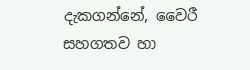දැකගන්නේ, වෛරී සහගතව හා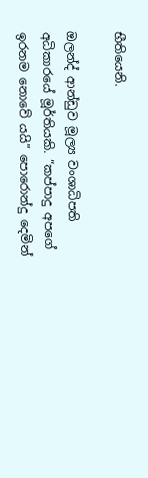භීතියෙනි.

ඔලන්ද් ආන්ඩුව මූල්‍ය වංශාධිපති අධිකාරයේ මූර්තියකි. “කප්පාදු අපගේ ඉරනම නොවේ යයි” පොරොන්දු දෙමින්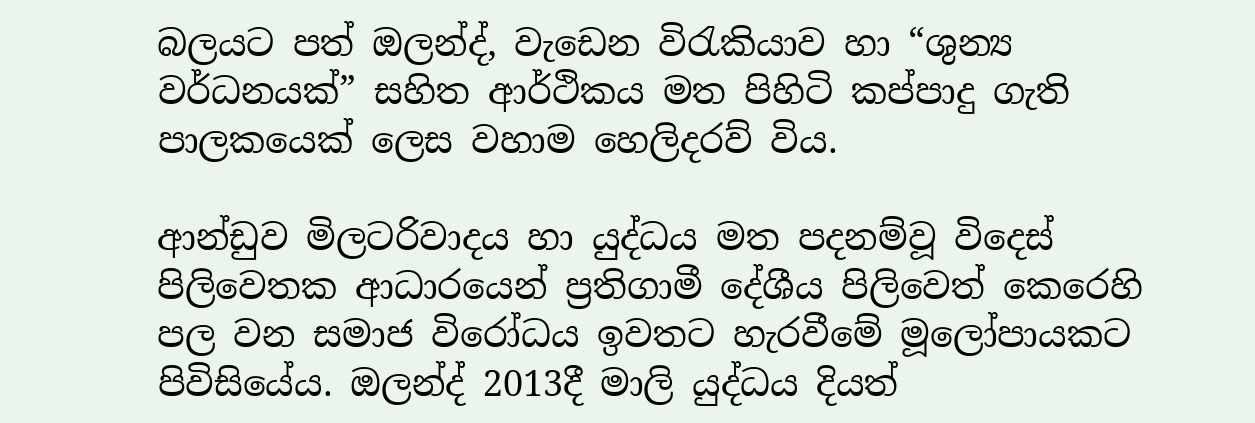බලයට පත් ඔලන්ද්, වැඩෙන විරැකියාව හා “ශුන්‍ය වර්ධනයක්” සහිත ආර්ථිකය මත පිහිටි කප්පාදු ගැති පාලකයෙක් ලෙස වහාම හෙලිදරව් විය.

ආන්ඩුව මිලටරිවාදය හා යුද්ධය මත පදනම්වූ විදෙස් පිලිවෙතක ආධාරයෙන් ප්‍රතිගාමී දේශීය පිලිවෙත් කෙරෙහි පල වන සමාජ විරෝධය ඉවතට හැරවීමේ මූලෝපායකට පිවිසියේය. ඔලන්ද් 2013දී මාලි යුද්ධය දියත්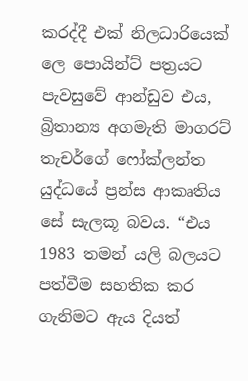කරද්දී එක් නිලධාරියෙක් ලෙ පොයින්ට් පත්‍රයට පැවසුවේ ආන්ඩුව එය, බ්‍රිතාන්‍ය අගමැති මාගරට් තැචර්ගේ ෆෝක්ලන්ත යුද්ධයේ ප්‍රන්ස ආකෘතිය සේ සැලකූ බවය. “එය 1983 තමන් යලි බලයට පත්වීම සහතික කර ගැනිමට ඇය දියත්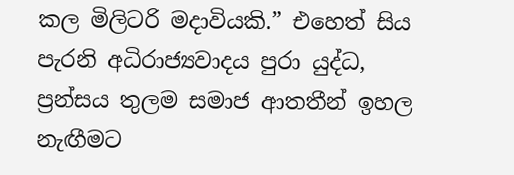කල මිලිටරි මදාවියකි.” එහෙත් සිය පැරනි අධිරාජ්‍යවාදය පුරා යුද්ධ, ප්‍රන්සය තුලම සමාජ ආතතීන් ඉහල නැඟීමට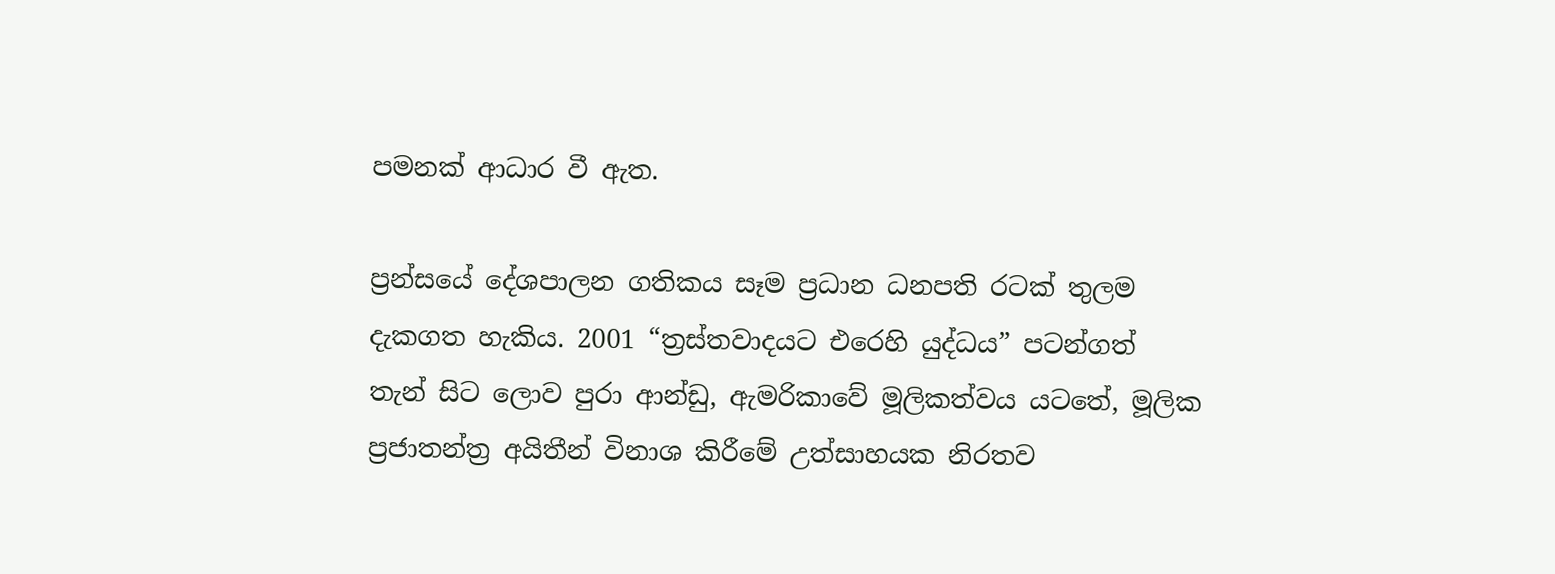පමනක් ආධාර වී ඇත.

ප්‍රන්සයේ දේශපාලන ගතිකය සෑම ප්‍රධාන ධනපති රටක් තුලම දැකගත හැකිය. 2001 “ත්‍රස්තවාදයට එරෙහි යුද්ධය” පටන්ගත් තැන් සිට ලොව පුරා ආන්ඩු, ඇමරිකාවේ මූලිකත්වය යටතේ, මූලික ප්‍රජාතන්ත්‍ර අයිතීන් විනාශ කිරීමේ උත්සාහයක නිරතව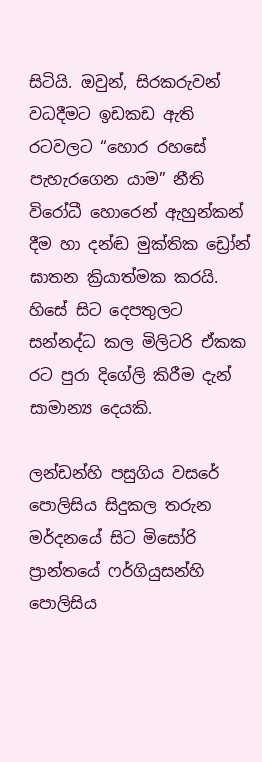සිටියි. ඔවුන්, සිරකරුවන් වධදීමට ඉඩකඩ ඇති රටවලට “හොර රහසේ පැහැරගෙන යාම” නීති විරෝධී හොරෙන් ඇහුන්කන් දීම හා දන්ඬ මුක්තික ඩ්‍රෝන් ඝාතන ක්‍රියාත්මක කරයි. හිසේ සිට දෙපතුලට සන්නද්ධ කල මිලිටරි ඒකක රට පුරා දිගේලි කිරීම දැන් සාමාන්‍ය දෙයකි.

ලන්ඩන්හි පසුගිය වසරේ පොලිසිය සිදුකල ‍තරුන මර්දනයේ සිට මිසෝරි ප්‍රාන්තයේ ෆර්ගියුසන්හි පොලිසිය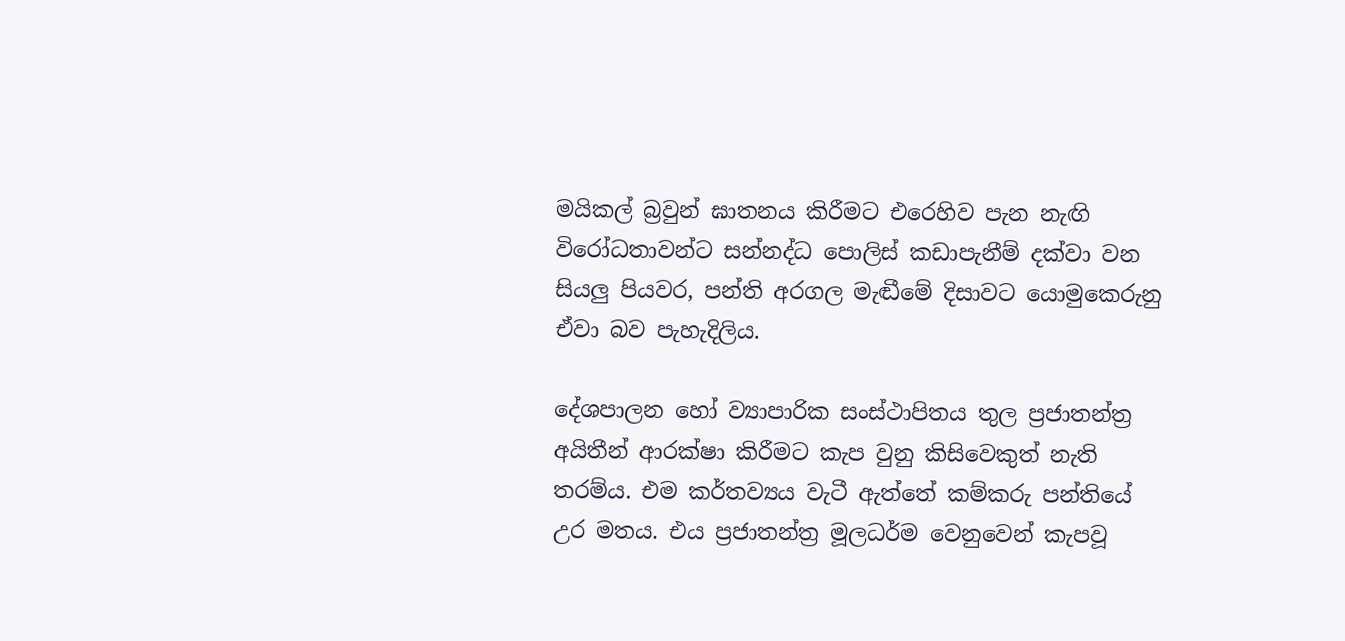මයිකල් බ්‍රවුන් ඝාතනය කිරීමට එරෙහිව පැන නැඟි විරෝධතාවන්ට සන්නද්ධ පොලිස් කඩාපැනීම් දක්වා වන සියලු පියවර, පන්ති අරගල මැඬීමේ දිසාවට යොමු‍කෙරුනු ඒවා බව පැහැදිලිය.

දේශපාලන හෝ ව්‍යාපාරික සංස්ථාපිතය තුල ප්‍රජාතන්ත්‍ර අයිතීන් ආරක්ෂා කිරීමට කැප වුනු කිසිවෙකුත් නැති තරම්ය. එම කර්තව්‍යය වැටී ඇත්තේ කම්කරු පන්තියේ උර මතය. එය ප්‍රජාතන්ත්‍ර මූලධර්ම වෙනුවෙන් කැපවූ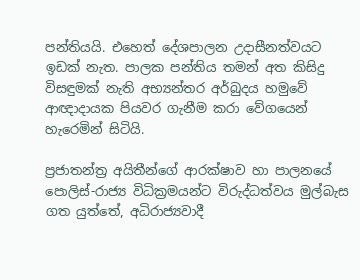පන්තියයි. එහෙත් දේශපාලන උදාසීනත්වයට ඉඩක් නැත. පාලක පන්තිය තමන් අත කිසිදු විසඳුමක් නැති අභ්‍යන්තර අර්බුදය හමුවේ ආඥාදායක පියවර ගැනීම කරා වේගයෙන් හැරෙමින් සිටියි.

ප්‍රජාතන්ත්‍ර අයිතීන්ගේ ආරක්ෂාව හා පාලනයේ පොලිස්-රාජ්‍ය විධික්‍රමයන්ට විරුද්ධත්වය මුල්බැස ගත යුත්තේ, අධිරාජ්‍යවාදී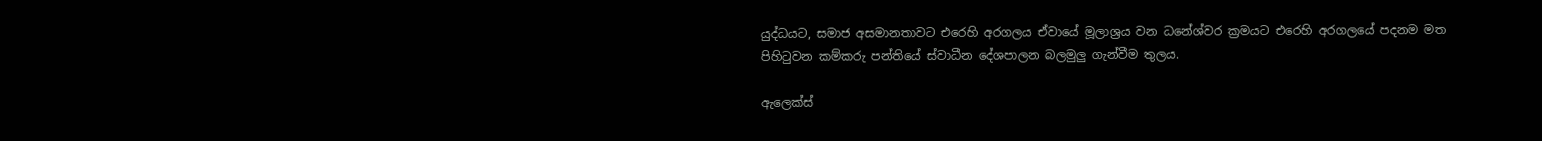යුද්ධයට, සමාජ අසමානතාවට එරෙහි අරගලය ඒවායේ මූලාශ්‍රය වන ධනේශ්වර ක්‍රමයට එරෙහි අරගලයේ පදනම මත පිහිටුවන කම්කරු පන්තියේ ස්වාධීන දේශපාලන බලමුලු ගැන්වීම තුලය.

ඇලෙක්ස්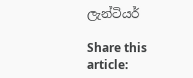ලැන්ටියර්

Share this article: